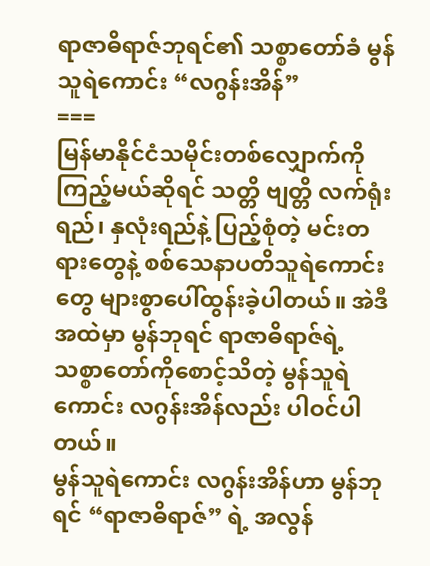ရာဇာဓိရာဇ်ဘုရင်၏ သစ္စာတော်ခံ မွန်သူရဲကောင်း “လဂွန်းအိန်”
===
မြန်မာနိုင်ငံသမိုင်းတစ်လျှောက်ကို ကြည့်မယ်ဆိုရင် သတ္တိ ဗျတ္တိ လက်ရုံးရည်၊ နှလုံးရည်နဲ့ ပြည့်စုံတဲ့ မင်းတရားတွေနဲ့ စစ်သေနာပတိသူရဲကောင်းတွေ များစွာပေါ်ထွန်းခဲ့ပါတယ်။ အဲဒီအထဲမှာ မွန်ဘုရင် ရာဇာဓိရာဇ်ရဲ့ သစ္စာတော်ကိုစောင့်သိတဲ့ မွန်သူရဲကောင်း လဂွန်းအိန်လည်း ပါဝင်ပါတယ်။
မွန်သူရဲကောင်း လဂွန်းအိန်ဟာ မွန်ဘုရင် “ရာဇာဓိရာဇ်” ရဲ့ အလွန်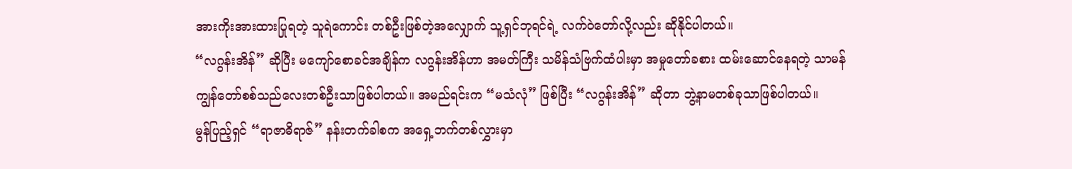အားကိုးအားထားပြုရတဲ့ သူရဲကောင်း တစ်ဦးဖြစ်တဲ့အလျှောက် သူ့ရှင်ဘုရင်ရဲ့ လက်ဝဲတော်လို့လည်း ဆိုနိုင်ပါတယ်။
“လဂွန်းအိန်” ဆိုပြီး မကျော်စောခင်အချိန်က လဂွန်းအိန်ဟာ အမတ်ကြီး သမိန်သံဗြက်ထံပါးမှာ အမှုတော်ခစား ထမ်းဆောင်နေရတဲ့ သာမန် ကျွန်တော်စစ်သည်လေးတစ်ဦးသာဖြစ်ပါတယ်။ အမည်ရင်းက “မသံလုံ” ဖြစ်ပြီး “လဂွန်းအိန်” ဆိုတာ ဘွဲ့နာမတစ်ခုသာဖြစ်ပါတယ်။
မွန်ပြည့်ရှင် “ရာဇာဓိရာဇ်” နန်းတက်ခါစက အရှေ့ဘက်တစ်လွှားမှာ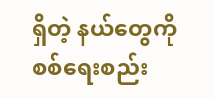ရှိတဲ့ နယ်တွေကို စစ်ရေးစည်း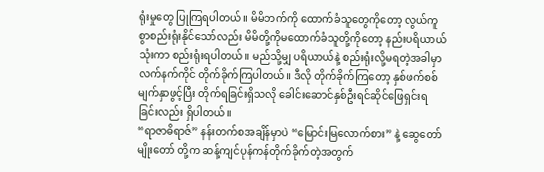ရုံးမှုတွေ ပြုကြရပါတယ်။ မိမိဘက်ကို ထောက်ခံသူတွေကိုတော့ လွယ်ကူစွာစည်းရုံးနိုင်သော်လည်း မိမိတို့ကိုမထောက်ခံသူတို့ကိုတော့ နည်းပရိယာယ်သုံးကာ စည်းရုံးရပါတယ်။ မည်သို့မျှ ပရိယာယ်နဲ့ စည်းရုံးလို့မရတဲ့အခါမှာ လက်နက်ကိုင် တိုက်ခိုက်ကြပါတယ်။ ဒီလို တိုက်ခိုက်ကြတော့ နှစ်ဖက်စစ်မျက်နှာဖွင့်ပြီး တိုက်ရခြင်းရှိသလို ခေါင်းဆောင်နှစ်ဦးရင်ဆိုင်ဖြေရှင်းရခြင်းလည်း ရှိပါတယ်။
“ရာဇာဓိရာဇ်” နန်းတက်စအချိန်မှာပဲ “မြောင်းမြလောက်စား” နဲ့ ဆွေတော်မျိုးတော် တို့က ဆန့်ကျင်ပုန်ကန်တိုက်ခိုက်တဲ့အတွက်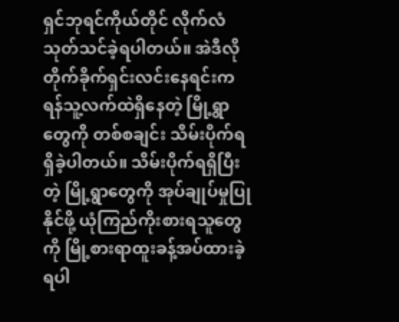ရှင်ဘုရင်ကိုယ်တိုင် လိုက်လံသုတ်သင်ခဲ့ရပါတယ်။ အဲဒီလိုတိုက်ခိုက်ရှင်းလင်းနေရင်းက ရန်သူ့လက်ထဲရှိနေတဲ့ မြို့ရွာတွေကို တစ်စချင်း သိမ်းပိုက်ရရှိခဲ့ပါတယ်။ သိမ်းပိုက်ရရှိပြီးတဲ့ မြို့ရွာတွေကို အုပ်ချုပ်မှုပြုနိုင်ဖို့ ယုံကြည်ကိုးစားရသူတွေကို မြို့စားရာထူးခန့်အပ်ထားခဲ့ရပါ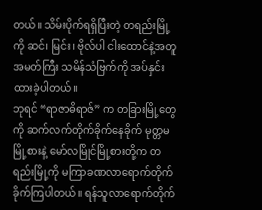တယ်။ သိမ်းပိုက်ရရှိပြီးတဲ့ တရည်းမြို့ကို ဆင်၊ မြင်း၊ ဗိုလ်ပါ ငါးထောင်နဲ့အတူ အမတ်ကြီး သမိန်သံဗြက်ကို အပ်နှင်းထားခဲ့ပါတယ်။
ဘုရင် “ရာဇာဓိရာဇ်” က တခြားမြို့တွေကို ဆက်လက်တိုက်ခိုက်နေခိုက် မုတ္တမမြို့စားနဲ့ မော်လမြိုင်မြို့စားတို့က တရည်းမြို့ကို မကြာခဏလာရောက်တိုက်ခိုက်ကြပါတယ်။ ရန်သူလာရောက်တိုက်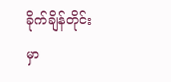ခိုက်ချိန်တိုင်းမှာ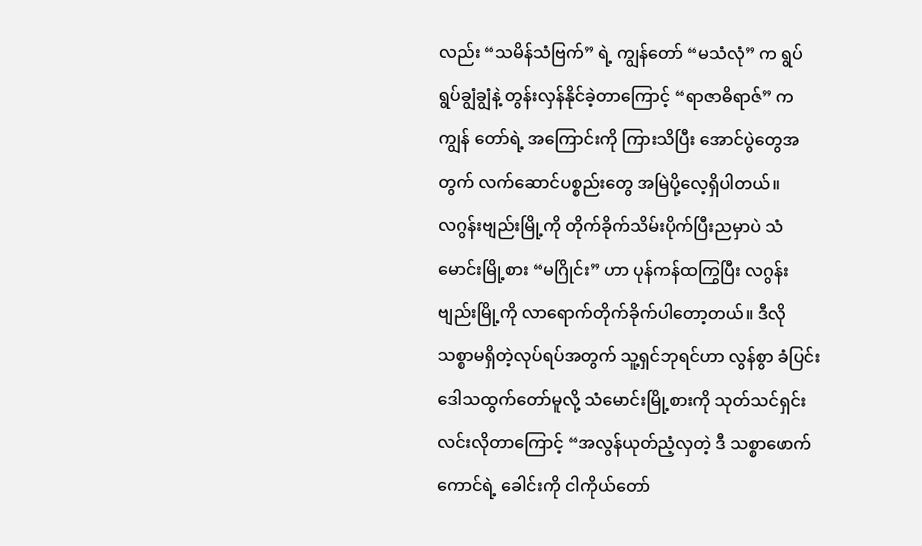လည်း “သမိန်သံဗြက်” ရဲ့ ကျွန်တော် “မသံလုံ” က ရွပ်ရွပ်ချွံချွံနဲ့ တွန်းလှန်နိုင်ခဲ့တာကြောင့် “ရာဇာဓိရာဇ်” က ကျွန် တော်ရဲ့ အကြောင်းကို ကြားသိပြီး အောင်ပွဲတွေအတွက် လက်ဆောင်ပစ္စည်းတွေ အမြဲပို့လေ့ရှိပါတယ်။
လဂွန်းဗျည်းမြို့ကို တိုက်ခိုက်သိမ်းပိုက်ပြီးညမှာပဲ သံမောင်းမြို့စား “မဂြိုင်း” ဟာ ပုန်ကန်ထကြွပြီး လဂွန်းဗျည်းမြို့ကို လာရောက်တိုက်ခိုက်ပါတော့တယ်။ ဒီလို သစ္စာမရှိတဲ့လုပ်ရပ်အတွက် သူ့ရှင်ဘုရင်ဟာ လွန်စွာ ခံပြင်းဒေါသထွက်တော်မူလို့ သံမောင်းမြို့စားကို သုတ်သင်ရှင်းလင်းလိုတာကြောင့် “အလွန်ယုတ်ညံ့လှတဲ့ ဒီ သစ္စာဖောက်ကောင်ရဲ့ ခေါင်းကို ငါကိုယ်တော်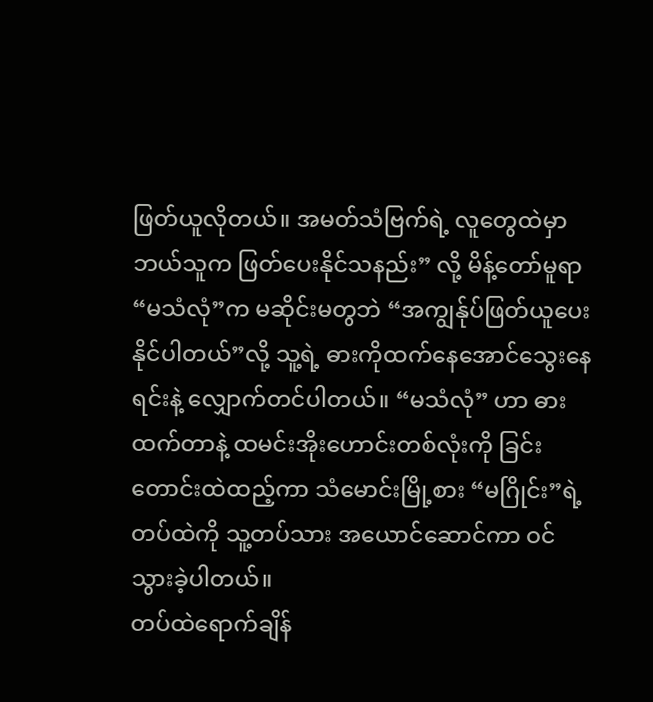ဖြတ်ယူလိုတယ်။ အမတ်သံဗြက်ရဲ့ လူတွေထဲမှာ ဘယ်သူက ဖြတ်ပေးနိုင်သနည်း” လို့ မိန့်တော်မူရာ “မသံလုံ”က မဆိုင်းမတွဘဲ “အကျွန်ုပ်ဖြတ်ယူပေးနိုင်ပါတယ်”လို့ သူ့ရဲ့ ဓားကိုထက်နေအောင်သွေးနေရင်းနဲ့ လျှောက်တင်ပါတယ်။ “မသံလုံ” ဟာ ဓားထက်တာနဲ့ ထမင်းအိုးဟောင်းတစ်လုံးကို ခြင်းတောင်းထဲထည့်ကာ သံမောင်းမြို့စား “မဂြိုင်း”ရဲ့ တပ်ထဲကို သူ့တပ်သား အယောင်ဆောင်ကာ ဝင်သွားခဲ့ပါတယ်။
တပ်ထဲရောက်ချိန်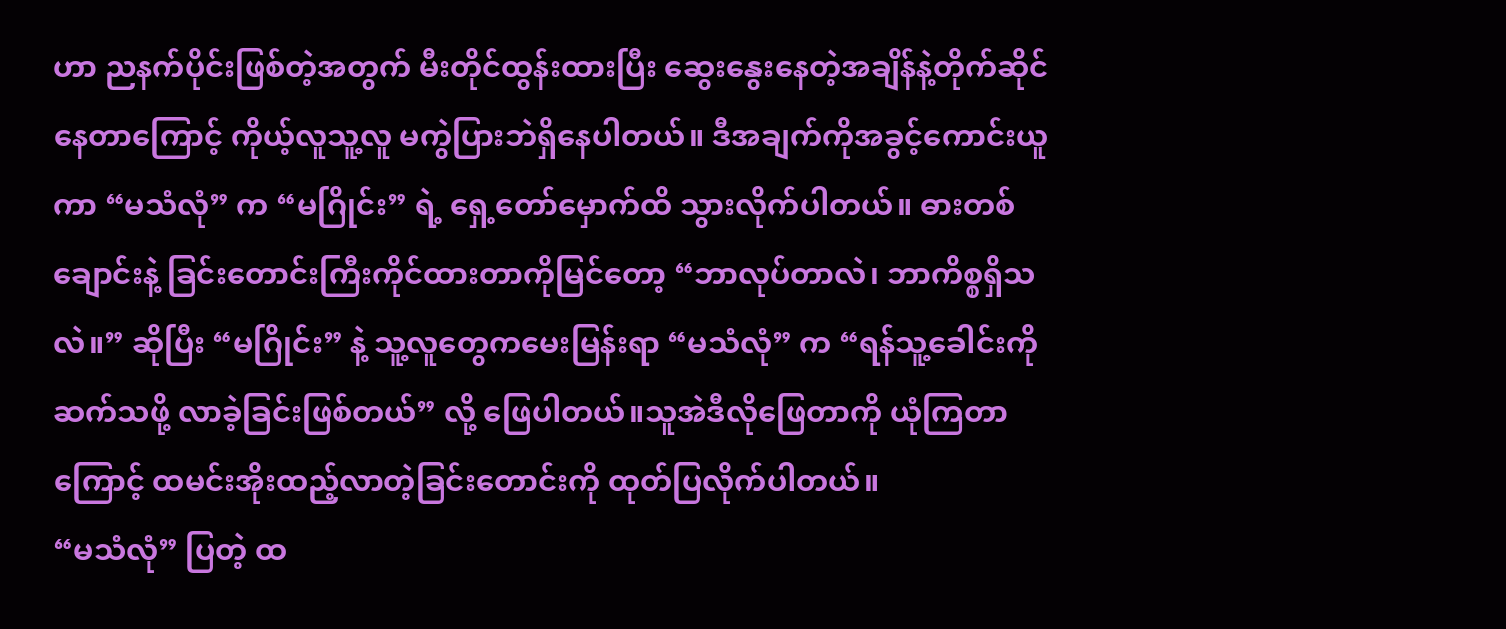ဟာ ညနက်ပိုင်းဖြစ်တဲ့အတွက် မီးတိုင်ထွန်းထားပြီး ဆွေးနွေးနေတဲ့အချိန်နဲ့တိုက်ဆိုင်နေတာကြောင့် ကိုယ့်လူသူ့လူ မကွဲပြားဘဲရှိနေပါတယ်။ ဒီအချက်ကိုအခွင့်ကောင်းယူကာ “မသံလုံ” က “မဂြိုင်း” ရဲ့ ရှေ့တော်မှောက်ထိ သွားလိုက်ပါတယ်။ ဓားတစ်ချောင်းနဲ့ ခြင်းတောင်းကြီးကိုင်ထားတာကိုမြင်တော့ “ဘာလုပ်တာလဲ၊ ဘာကိစ္စရှိသလဲ။” ဆိုပြီး “မဂြိုင်း” နဲ့ သူ့လူတွေကမေးမြန်းရာ “မသံလုံ” က “ရန်သူ့ခေါင်းကိုဆက်သဖို့ လာခဲ့ခြင်းဖြစ်တယ်” လို့ ဖြေပါတယ်။သူအဲဒီလိုဖြေတာကို ယုံကြတာကြောင့် ထမင်းအိုးထည့်လာတဲ့ခြင်းတောင်းကို ထုတ်ပြလိုက်ပါတယ်။
“မသံလုံ” ပြတဲ့ ထ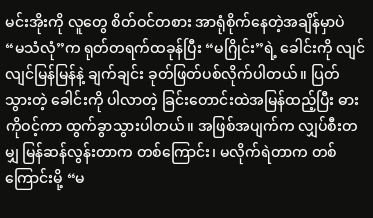မင်းအိုးကို လူတွေ စိတ်ဝင်တစား အာရုံစိုက်နေတဲ့အချိန်မှာပဲ “မသံလုံ”က ရုတ်တရက်ထခုန်ပြီး “မဂြိုင်း”ရဲ့ ခေါင်းကို လျင်လျင်မြန်မြန်နဲ့ ချက်ချင်း ခုတ်ဖြတ်ပစ်လိုက်ပါတယ်။ ပြတ်သွားတဲ့ ခေါင်းကို ပါလာတဲ့ ခြင်းတောင်းထဲအမြန်ထည့်ပြီး ဓားကိုဝင့်ကာ ထွက်ခွာသွားပါတယ်။ အဖြစ်အပျက်က လျှပ်စီးတမျှ မြန်ဆန်လွန်းတာက တစ်ကြောင်း၊ မလိုက်ရဲတာက တစ်ကြောင်းမို့ “မ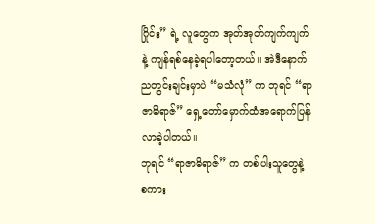ဂြိုင်း” ရဲ့ လူတွေက အုတ်အုတ်ကျက်ကျက် နဲ့ ကျန်ရစ်နေခဲ့ရပါတော့တယ်။ အဲဒီနောက် ညတွင်းချင်းမှာပဲ “မသံလုံ” က ဘုရင် “ရာဇာဓိရာဇ်” ရှေ့တော်မှောက်ထံအရောက်ပြန်လာခဲ့ပါတယ်။
ဘုရင် “ရာဇာဓိရာဇ်” က တစ်ပါးသူတွေနဲ့ စကား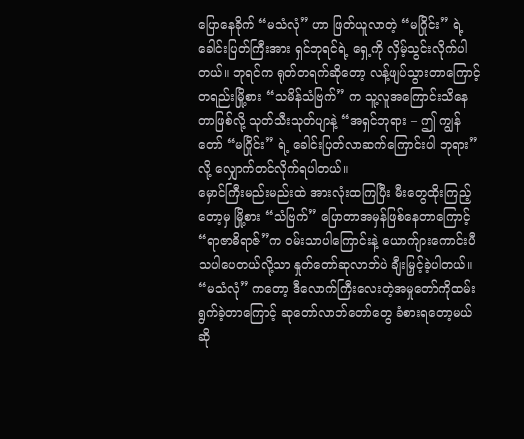ပြောနေခိုက် “မသံလုံ” ဟာ ဖြတ်ယူလာတဲ့ “မဂြိုင်း” ရဲ့ ခေါင်းပြတ်ကြီးအား ရှင်ဘုရင်ရဲ့ ရှေ့ကို လှိမ့်သွင်းလိုက်ပါတယ်။ ဘုရင်က ရုတ်တရက်ဆိုတော့ လန့်ဖျပ်သွားတာကြောင့် တရည်းမြို့စား “သမိန်သံဗြက်” က သူ့လူအကြောင်းသိနေတာဖြစ်လို့ သုတ်သီးသုတ်ပျာနဲ့ “အရှင်ဘုရား – ဤ ကျွန်တော် “မဂြိုင်း” ရဲ့ ခေါင်းပြတ်လာဆက်ကြောင်းပါ ဘုရား” လို့ လျှောက်တင်လိုက်ရပါတယ်။
မှောင်ကြီးမည်းမည်းထဲ အားလုံးထကြပြီး မီးတွေထိုးကြည့်တော့မှ မြို့စား “သံဗြက်” ပြောတာအမှန်ဖြစ်နေတာကြောင့် “ရာဇာဓိရာဇ်”က ဝမ်းသာပါကြောင်းနဲ့ ယောက်ျားကောင်းပီသပါပေတယ်လို့သာ နှုတ်တော်ဆုလာဘ်ပဲ ချီးမြှင့်ခဲ့ပါတယ်။ “မသံလုံ” ကတော့ ဒီလောက်ကြီးလေးတဲ့အမှုတော်ကိုထမ်းရွက်ခဲ့တာကြောင့် ဆုတော်လာဘ်တော်တွေ ခံစားရတော့မယ်ဆို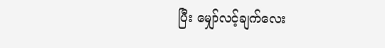ပြီး မျှော်လင့်ချက်လေး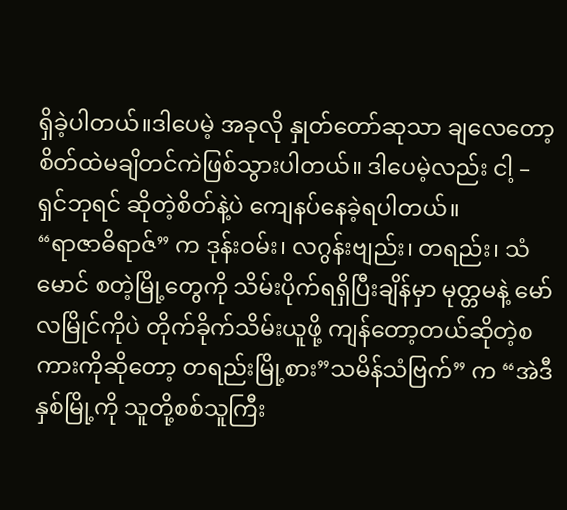ရှိခဲ့ပါတယ်။ဒါပေမဲ့ အခုလို နှုတ်တော်ဆုသာ ချလေတော့ စိတ်ထဲမချိတင်ကဲဖြစ်သွားပါတယ်။ ဒါပေမဲ့လည်း ငါ့ – ရှင်ဘုရင် ဆိုတဲ့စိတ်နဲ့ပဲ ကျေနပ်နေခဲ့ရပါတယ်။
“ရာဇာဓိရာဇ်” က ဒုန်းဝမ်း၊ လဂွန်းဗျည်း၊ တရည်း၊ သံမောင် စတဲ့မြို့တွေကို သိမ်းပိုက်ရရှိပြီးချိန်မှာ မုတ္တမနဲ့ မော်လမြိုင်ကိုပဲ တိုက်ခိုက်သိမ်းယူဖို့ ကျန်တော့တယ်ဆိုတဲ့စကားကိုဆိုတော့ တရည်းမြို့စား”သမိန်သံဗြက်” က “အဲဒီနှစ်မြို့ကို သူတို့စစ်သူကြီး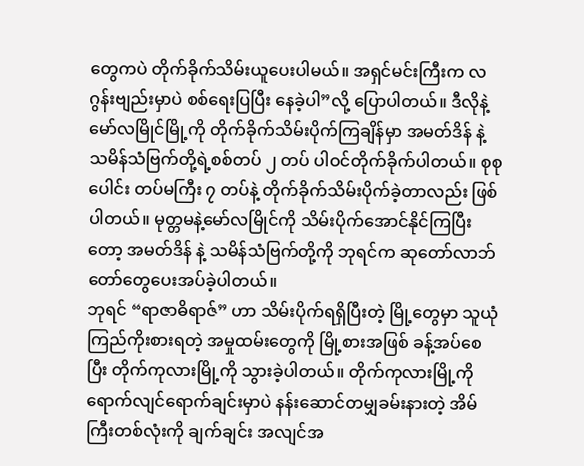တွေကပဲ တိုက်ခိုက်သိမ်းယူပေးပါမယ်။ အရှင်မင်းကြီးက လဂွန်းဗျည်းမှာပဲ စစ်ရေးပြပြီး နေခဲ့ပါ”လို့ ပြောပါတယ်။ ဒီလိုနဲ့ မော်လမြိုင်မြို့ကို တိုက်ခိုက်သိမ်းပိုက်ကြချိန်မှာ အမတ်ဒိန် နဲ့ သမိန်သံဗြက်တို့ရဲ့စစ်တပ် ၂ တပ် ပါဝင်တိုက်ခိုက်ပါတယ်။ စုစုပေါင်း တပ်မကြီး ၇ တပ်နဲ့ တိုက်ခိုက်သိမ်းပိုက်ခဲ့တာလည်း ဖြစ်ပါတယ်။ မုတ္တမနဲ့မော်လမြိုင်ကို သိမ်းပိုက်အောင်နိုင်ကြပြီးတော့ အမတ်ဒိန် နဲ့ သမိန်သံဗြက်တို့ကို ဘုရင်က ဆုတော်လာဘ်တော်တွေပေးအပ်ခဲ့ပါတယ်။
ဘုရင် “ရာဇာဓိရာဇ်” ဟာ သိမ်းပိုက်ရရှိပြီးတဲ့ မြို့တွေမှာ သူယုံကြည်ကိုးစားရတဲ့ အမှုထမ်းတွေကို မြို့စားအဖြစ် ခန့်အပ်စေပြီး တိုက်ကုလားမြို့ကို သွားခဲ့ပါတယ်။ တိုက်ကုလားမြို့ကိုရောက်လျင်ရောက်ချင်းမှာပဲ နန်းဆောင်တမျှခမ်းနားတဲ့ အိမ်ကြီးတစ်လုံးကို ချက်ချင်း အလျင်အ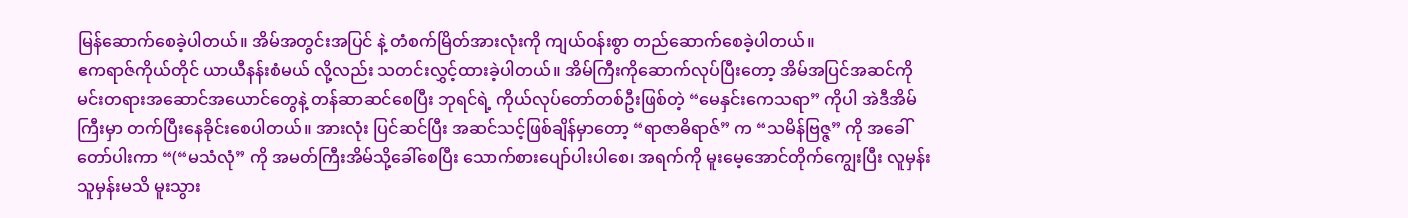မြန်ဆောက်စေခဲ့ပါတယ်။ အိမ်အတွင်းအပြင် နဲ့ တံစက်မြိတ်အားလုံးကို ကျယ်ဝန်းစွာ တည်ဆောက်စေခဲ့ပါတယ်။
ဧကရာဇ်ကိုယ်တိုင် ယာယီနန်းစံမယ် လို့လည်း သတင်းလွှင့်ထားခဲ့ပါတယ်။ အိမ်ကြီးကိုဆောက်လုပ်ပြီးတော့ အိမ်အပြင်အဆင်ကို မင်းတရားအဆောင်အယောင်တွေနဲ့ တန်ဆာဆင်စေပြီး ဘုရင်ရဲ့ ကိုယ်လုပ်တော်တစ်ဦးဖြစ်တဲ့ “မေနှင်းကေသရာ” ကိုပါ အဲဒီအိမ်ကြီးမှာ တက်ပြီးနေခိုင်းစေပါတယ်။ အားလုံး ပြင်ဆင်ပြီး အဆင်သင့်ဖြစ်ချိန်မှာတော့ “ရာဇာဓိရာဇ်” က “သမိန်ဗြဇ္ဇ” ကို အခေါ်တော်ပါးကာ “(“မသံလုံ” ကို အမတ်ကြီးအိမ်သို့ခေါ်စေပြီး သောက်စားပျော်ပါးပါစေ၊ အရက်ကို မူးမေ့အောင်တိုက်ကျွေးပြီး လူမှန်းသူမှန်းမသိ မူးသွား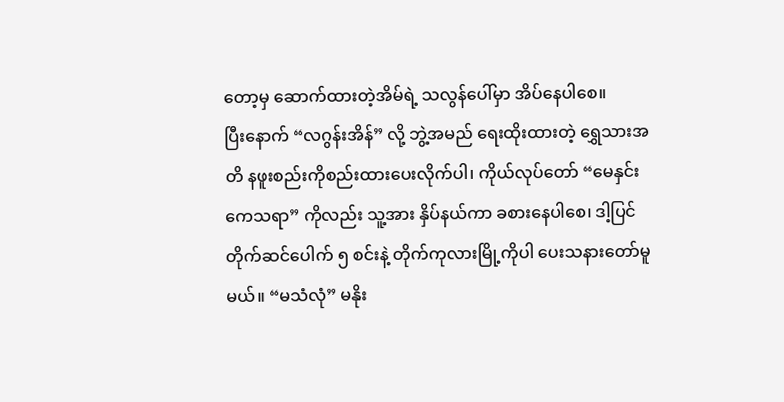တော့မှ ဆောက်ထားတဲ့အိမ်ရဲ့ သလွန်ပေါ်မှာ အိပ်နေပါစေ။
ပြီးနောက် “လဂွန်းအိန်” လို့ ဘွဲ့အမည် ရေးထိုးထားတဲ့ ရွှေသားအတိ နဖူးစည်းကိုစည်းထားပေးလိုက်ပါ၊ ကိုယ်လုပ်တော် “မေနှင်းကေသရာ” ကိုလည်း သူ့အား နှိပ်နယ်ကာ ခစားနေပါစေ၊ ဒါ့ပြင် တိုက်ဆင်ပေါက် ၅ စင်းနဲ့ တိုက်ကုလားမြို့ကိုပါ ပေးသနားတော်မူမယ်။ “မသံလုံ” မနိုး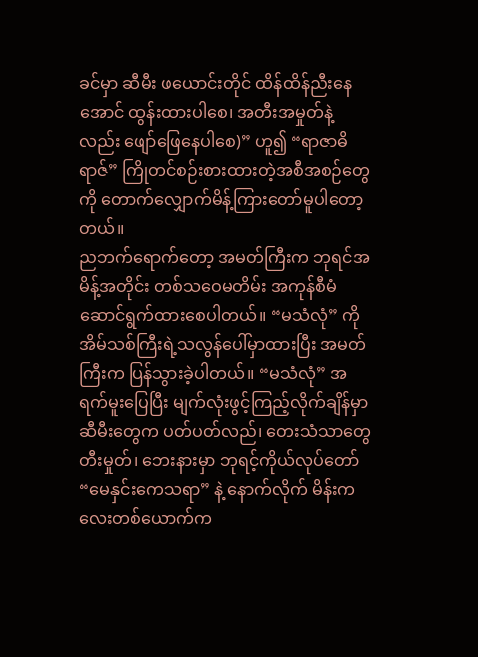ခင်မှာ ဆီမီး ဖယောင်းတိုင် ထိန်ထိန်ညီးနေအောင် ထွန်းထားပါစေ၊ အတီးအမှုတ်နဲ့လည်း ဖျော်ဖြေနေပါစေ)” ဟူ၍ “ရာဇာဓိရာဇ်” ကြိုတင်စဉ်းစားထားတဲ့အစီအစဉ်တွေကို တောက်လျှောက်မိန့်ကြားတော်မူပါတော့တယ်။
ညဘက်ရောက်တော့ အမတ်ကြီးက ဘုရင်အမိန့်အတိုင်း တစ်သဝေမတိမ်း အကုန်စီမံဆောင်ရွက်ထားစေပါတယ်။ “မသံလုံ” ကို အိမ်သစ်ကြီးရဲ့သလွန်ပေါ်မှာထားပြီး အမတ်ကြီးက ပြန်သွားခဲ့ပါတယ်။ “မသံလုံ” အရက်မူးပြေပြီး မျက်လုံးဖွင့်ကြည့်လိုက်ချိန်မှာ ဆီမီးတွေက ပတ်ပတ်လည်၊ တေးသံသာတွေ တီးမှုတ်၊ ဘေးနားမှာ ဘုရင့်ကိုယ်လုပ်တော် “မေနှင်းကေသရာ” နဲ့ နောက်လိုက် မိန်းကလေးတစ်ယောက်က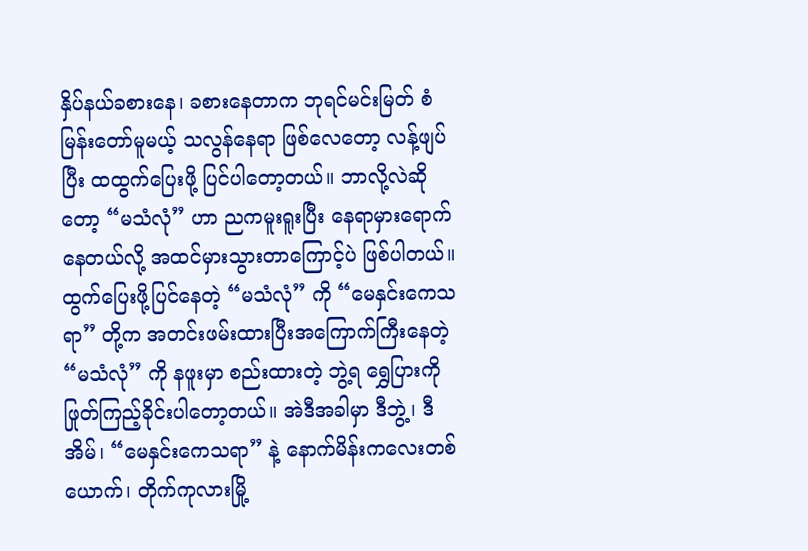နှိပ်နယ်ခစားနေ၊ ခစားနေတာက ဘုရင်မင်းမြတ် စံမြန်းတော်မူမယ့် သလွန်နေရာ ဖြစ်လေတော့ လန့်ဖျပ်ပြီး ထထွက်ပြေးဖို့ ပြင်ပါတော့တယ်။ ဘာလို့လဲဆိုတော့ “မသံလုံ” ဟာ ညကမူးရူးပြီး နေရာမှားရောက်နေတယ်လို့ အထင်မှားသွားတာကြောင့်ပဲ ဖြစ်ပါတယ်။ ထွက်ပြေးဖို့ပြင်နေတဲ့ “မသံလုံ” ကို “မေနှင်းကေသရာ” တို့က အတင်းဖမ်းထားပြီးအကြောက်ကြီးနေတဲ့ “မသံလုံ” ကို နဖူးမှာ စည်းထားတဲ့ ဘွဲ့ရ ရွှေပြားကို ဖြုတ်ကြည့်ခိုင်းပါတော့တယ်။ အဲဒီအခါမှာ ဒီဘွဲ့၊ ဒီအိမ်၊ “မေနှင်းကေသရာ” နဲ့ နောက်မိန်းကလေးတစ်ယောက်၊ တိုက်ကုလားမြို့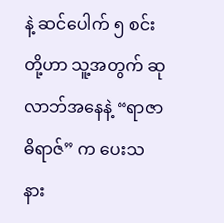နဲ့ ဆင်ပေါက် ၅ စင်းတို့ဟာ သူ့အတွက် ဆုလာဘ်အနေနဲ့ “ရာဇာဓိရာဇ်” က ပေးသနား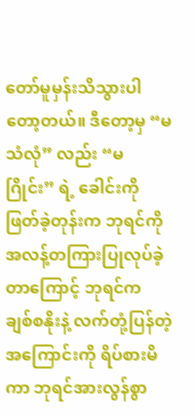တော်မူမှန်းသိသွားပါတော့တယ်။ ဒီတော့မှ “မသံလုံ” လည်း “မဂြိုင်း” ရဲ့ ခေါင်းကို ဖြတ်ခဲ့တုန်းက ဘုရင်ကို အလန့်တကြားပြုလုပ်ခဲ့တာကြောင့် ဘုရင်က ချစ်စနိုးနဲ့ လက်တုံ့ပြန်တဲ့အကြောင်းကို ရိပ်စားမိကာ ဘုရင်အားလွန်စွာ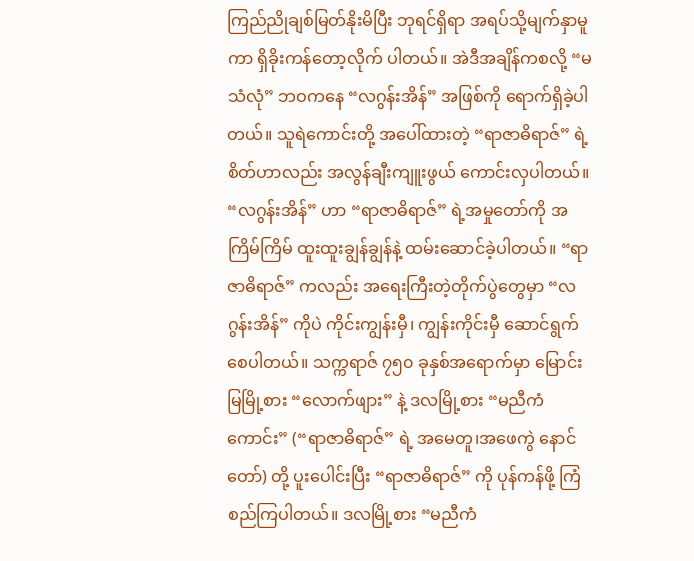ကြည်ညိုချစ်မြတ်နိုးမိပြီး ဘုရင်ရှိရာ အရပ်သို့မျက်နှာမူကာ ရှိခိုးကန်တော့လိုက် ပါတယ်။ အဲဒီအချိန်ကစလို့ “မသံလုံ” ဘဝကနေ “လဂွန်းအိန်” အဖြစ်ကို ရောက်ရှိခဲ့ပါတယ်။ သူရဲကောင်းတို့ အပေါ်ထားတဲ့ “ရာဇာဓိရာဇ်” ရဲ့စိတ်ဟာလည်း အလွန်ချီးကျူးဖွယ် ကောင်းလှပါတယ်။
“လဂွန်းအိန်” ဟာ “ရာဇာဓိရာဇ်” ရဲ့အမှုတော်ကို အကြိမ်ကြိမ် ထူးထူးချွန်ချွန်နဲ့ ထမ်းဆောင်ခဲ့ပါတယ်။ “ရာဇာဓိရာဇ်” ကလည်း အရေးကြီးတဲ့တိုက်ပွဲတွေမှာ “လဂွန်းအိန်” ကိုပဲ ကိုင်းကျွန်းမှီ၊ ကျွန်းကိုင်းမှီ ဆောင်ရွက်စေပါတယ်။ သက္ကရာဇ် ၇၅၀ ခုနှစ်အရောက်မှာ မြောင်းမြမြို့စား “လောက်ဖျား” နဲ့ ဒလမြို့စား “မညီကံကောင်း” (“ရာဇာဓိရာဇ်” ရဲ့ အမေတူ၊အဖေကွဲ နောင်တော်) တို့ ပူးပေါင်းပြီး “ရာဇာဓိရာဇ်” ကို ပုန်ကန်ဖို့ ကြံစည်ကြပါတယ်။ ဒလမြို့စား “မညီကံ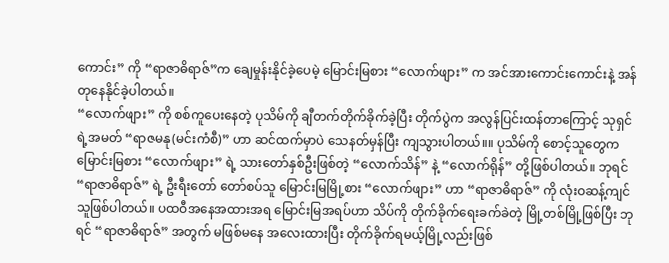ကောင်း” ကို “ရာဇာဓိရာဇ်”က ချေမှုန်းနိုင်ခဲ့ပေမဲ့ မြောင်းမြစား “လောက်ဖျား” က အင်အားကောင်းကောင်းနဲ့ အန်တုနေနိုင်ခဲ့ပါတယ်။
“လောက်ဖျား” ကို စစ်ကူပေးနေတဲ့ ပုသိမ်ကို ချီတက်တိုက်ခိုက်ခဲ့ပြီး တိုက်ပွဲက အလွန်ပြင်းထန်တာကြောင့် သုရှင်ရဲ့အမတ် “ရာဇမနု(မင်းကံစီ)” ဟာ ဆင်ထက်မှာပဲ သေနတ်မှန်ပြီး ကျသွားပါတယ်။။ ပုသိမ်ကို စောင့်သူတွေက မြောင်းမြစား “လောက်ဖျား” ရဲ့ သားတော်နှစ်ဦးဖြစ်တဲ့ “လောက်သိန်” နဲ့ “လောက်ရိုန်” တို့ဖြစ်ပါတယ်။ ဘုရင် “ရာဇာဓိရာဇ်” ရဲ့ ဦးရီးတော် တော်စပ်သူ မြောင်းမြမြို့စား “လောက်ဖျား” ဟာ “ရာဇာဓိရာဇ်” ကို လုံးဝဆန့်ကျင်သူဖြစ်ပါတယ်။ ပထဝီအနေအထားအရ မြောင်းမြအရပ်ဟာ သိပ်ကို တိုက်ခိုက်ရေးခက်ခဲတဲ့ မြို့တစ်မြို့ဖြစ်ပြီး ဘုရင် “ရာဇာဓိရာဇ်” အတွက် မဖြစ်မနေ အလေးထားပြီး တိုက်ခိုက်ရမယ့်မြို့လည်းဖြစ်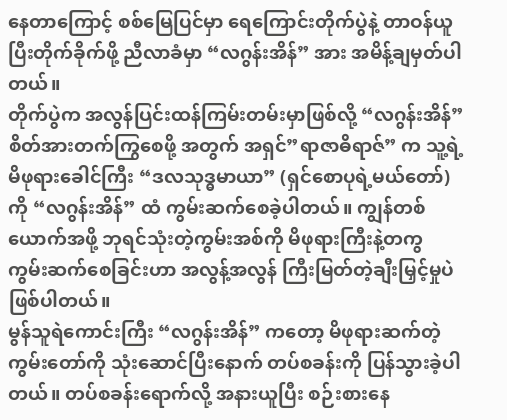နေတာကြောင့် စစ်မြေပြင်မှာ ရေကြောင်းတိုက်ပွဲနဲ့ တာဝန်ယူပြီးတိုက်ခိုက်ဖို့ ညီလာခံမှာ “လဂွန်းအိန်” အား အမိန့်ချမှတ်ပါတယ်။
တိုက်ပွဲက အလွန်ပြင်းထန်ကြမ်းတမ်းမှာဖြစ်လို့ “လဂွန်းအိန်” စိတ်အားတက်ကြွစေဖို့ အတွက် အရှင်”ရာဇာဓိရာဇ်” က သူ့ရဲ့ မိဖုရားခေါင်ကြီး “ဒလသုဒ္ဓမာယာ” (ရှင်စောပုရဲ့မယ်တော်) ကို “လဂွန်းအိန်” ထံ ကွမ်းဆက်စေခဲ့ပါတယ်။ ကျွန်တစ်ယောက်အဖို့ ဘုရင်သုံးတဲ့ကွမ်းအစ်ကို မိဖုရားကြီးနဲ့တကွ ကွမ်းဆက်စေခြင်းဟာ အလွန့်အလွန် ကြီးမြတ်တဲ့ချီးမြှင့်မှုပဲဖြစ်ပါတယ်။
မွန်သူရဲကောင်းကြီး “လဂွန်းအိန်” ကတော့ မိဖုရားဆက်တဲ့ ကွမ်းတော်ကို သုံးဆောင်ပြီးနောက် တပ်စခန်းကို ပြန်သွားခဲ့ပါတယ်။ တပ်စခန်းရောက်လို့ အနားယူပြီး စဉ်းစားနေ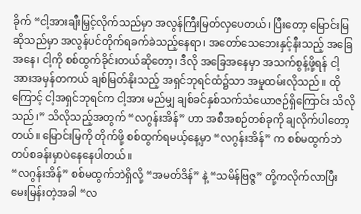ခိုက် “ငါ့အားချီးမြှင့်လိုက်သည်မှာ အလွန်ကြီးမြတ်လှပေတယ်၊ ပြီးတော့ မြောင်းမြဆိုသည်မှာ အလွန်ပင်တိုက်ရခက်ခဲသည့်နေရာ၊ အတော်သေဘေးနှင့်နီးသည့် အခြေအနေ၊ ငါ့ကို စစ်ထွက်ခိုင်းတယ်ဆိုတော့၊ ဒီလို အခြေအနေမှာ အသက်စွန့်ဖို့ရန် ငါ့အားအမှန်တကယ် ချစ်မြတ်နိုးသည့် အရှင်ဘုရင်ထံ၌သာ အမှုထမ်းလိုသည်။ ထိုကြောင့် ငါ့အရှင်ဘုရင်က ငါ့အား မည်မျှ ချစ်ခင်နှစ်သက်သံယောဇဉ်ရှိကြောင်း သိလိုသည်၊” သိလိုသည့်အတွက် “လဂွန်းအိန်” ဟာ အစီအစဉ်တစ်ခုကို ချလိုက်ပါတော့တယ်။ မြောင်းမြကို တိုက်ဖို့ စစ်ထွက်ရမယ့်နေ့မှာ “လဂွန်းအိန်” က စစ်မထွက်ဘဲ တပ်စခန်းမှာပဲနေနေပါတယ်။
“လဂွန်းအိန်” စစ်မထွက်ဘဲရှိလို့ “အမတ်ဒိန်” နဲ့ “သမိန်ဗြဇ္ဇ” တို့ကလိုက်လာပြီး မေးမြန်းတဲ့အခါ “လ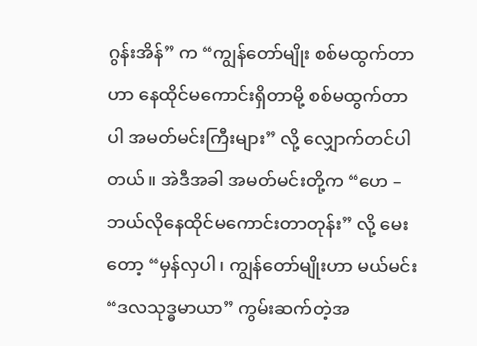ဂွန်းအိန်” က “ကျွန်တော်မျိုး စစ်မထွက်တာဟာ နေထိုင်မကောင်းရှိတာမို့ စစ်မထွက်တာပါ အမတ်မင်းကြီးများ” လို့ လျှောက်တင်ပါတယ်။ အဲဒီအခါ အမတ်မင်းတို့က “ဟေ – ဘယ်လိုနေထိုင်မကောင်းတာတုန်း” လို့ မေးတော့ “မှန်လှပါ၊ ကျွန်တော်မျိုးဟာ မယ်မင်း “ဒလသုဒ္ဓမာယာ” ကွမ်းဆက်တဲ့အ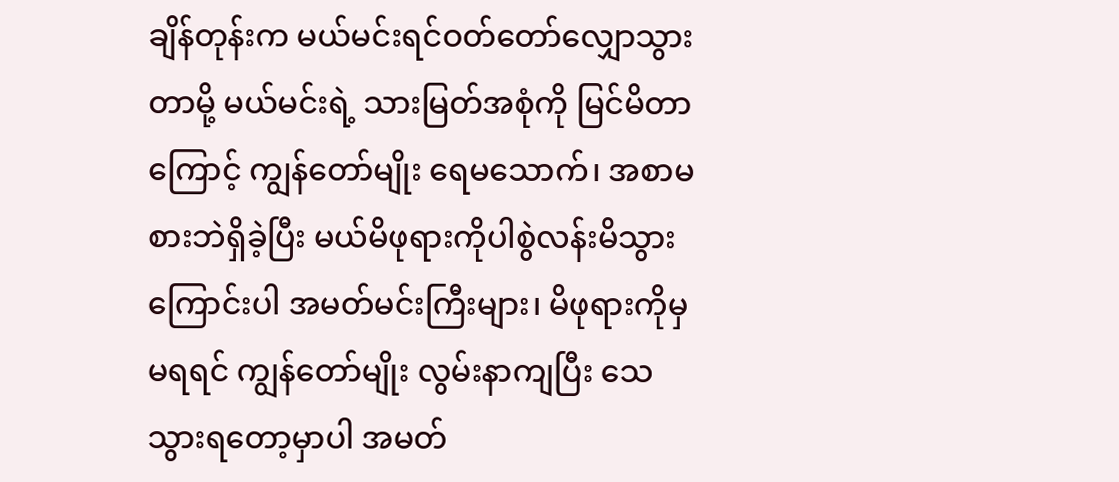ချိန်တုန်းက မယ်မင်းရင်ဝတ်တော်လျှောသွားတာမို့ မယ်မင်းရဲ့ သားမြတ်အစုံကို မြင်မိတာကြောင့် ကျွန်တော်မျိုး ရေမသောက်၊ အစာမစားဘဲရှိခဲ့ပြီး မယ်မိဖုရားကိုပါစွဲလန်းမိသွားကြောင်းပါ အမတ်မင်းကြီးများ၊ မိဖုရားကိုမှ မရရင် ကျွန်တော်မျိုး လွမ်းနာကျပြီး သေသွားရတော့မှာပါ အမတ်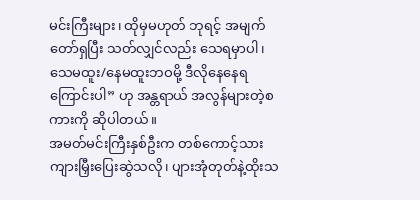မင်းကြီးများ၊ ထိုမှမဟုတ် ဘုရင့် အမျက်တော်ရှပြီး သတ်လျှင်လည်း သေရမှာပါ၊ သေမထူး/နေမထူးဘဝမို့ ဒီလိုနေနေရကြောင်းပါ” ဟု အန္တရာယ် အလွန်များတဲ့စကားကို ဆိုပါတယ်။
အမတ်မင်းကြီးနှစ်ဦးက တစ်ကောင့်သား ကျားမြှီးပြေးဆွဲသလို၊ ပျားအုံတုတ်နဲ့ထိုးသ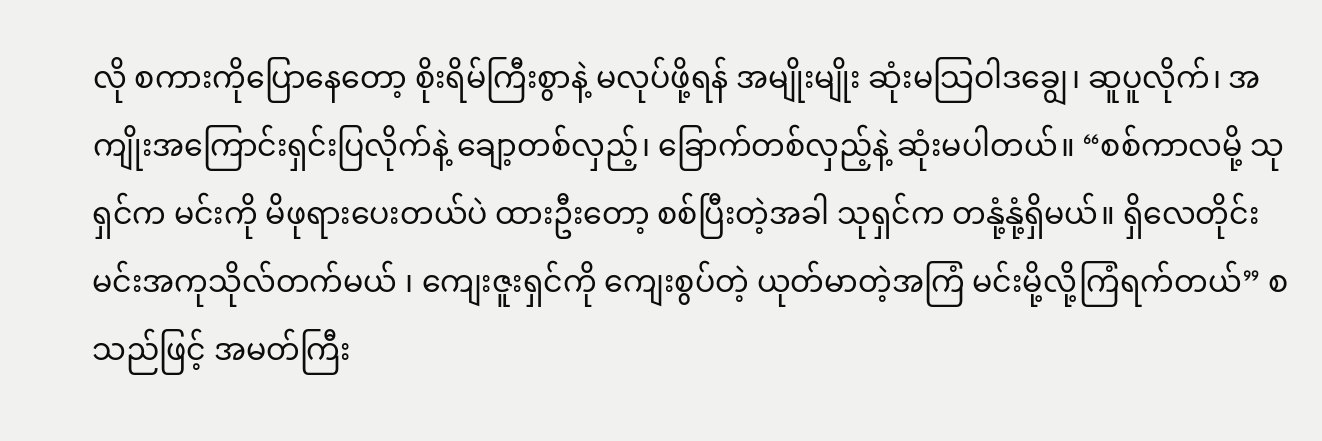လို စကားကိုပြောနေတော့ စိုးရိမ်ကြီးစွာနဲ့ မလုပ်ဖို့ရန် အမျိုးမျိုး ဆုံးမသြဝါဒချွေ၊ ဆူပူလိုက်၊ အကျိုးအကြောင်းရှင်းပြလိုက်နဲ့ ချော့တစ်လှည့်၊ ခြောက်တစ်လှည့်နဲ့ ဆုံးမပါတယ်။ “စစ်ကာလမို့ သုရှင်က မင်းကို မိဖုရားပေးတယ်ပဲ ထားဦးတော့ စစ်ပြီးတဲ့အခါ သုရှင်က တနုံ့နုံ့ရှိမယ်။ ရှိလေတိုင်း မင်းအကုသိုလ်တက်မယ် ၊ ကျေးဇူးရှင်ကို ကျေးစွပ်တဲ့ ယုတ်မာတဲ့အကြံ မင်းမို့လို့ကြံရက်တယ်” စသည်ဖြင့် အမတ်ကြီး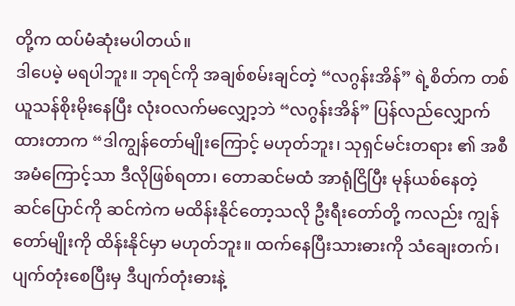တို့က ထပ်မံဆုံးမပါတယ်။
ဒါပေမဲ့ မရပါဘူး။ ဘုရင်ကို အချစ်စမ်းချင်တဲ့ “လဂွန်းအိန်” ရဲ့စိတ်က တစ်ယူသန်စိုးမိုးနေပြီး လုံးဝလက်မလျှော့ဘဲ “လဂွန်းအိန်” ပြန်လည်လျှောက်ထားတာက “ဒါကျွန်တော်မျိုးကြောင့် မဟုတ်ဘူး၊ သုရှင်မင်းတရား ၏ အစီအမံကြောင့်သာ ဒီလိုဖြစ်ရတာ၊ တောဆင်မထံ အာရုံငြိပြီး မုန်ယစ်နေတဲ့ ဆင်ပြောင်ကို ဆင်ကဲက မထိန်းနိုင်တော့သလို ဦးရီးတော်တို့ ကလည်း ကျွန်တော်မျိုးကို ထိန်းနိုင်မှာ မဟုတ်ဘူး။ ထက်နေပြီးသားဓားကို သံချေးတက်၊ ပျက်တုံးစေပြီးမှ ဒီပျက်တုံးဓားနဲ့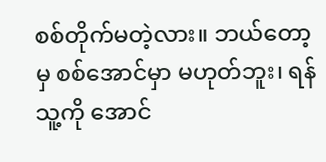စစ်တိုက်မတဲ့လား။ ဘယ်တော့မှ စစ်အောင်မှာ မဟုတ်ဘူး၊ ရန်သူ့ကို အောင်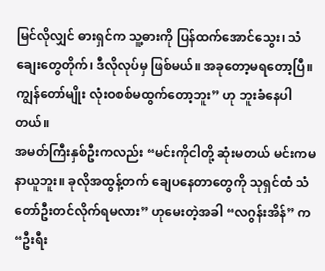မြင်လိုလျှင် ဓားရှင်က သူ့ဓားကို ပြန်ထက်အောင်သွေး၊ သံချေးတွေတိုက်၊ ဒီလိုလုပ်မှ ဖြစ်မယ်။ အခုတော့မရတော့ပြီ။ ကျွန်တော်မျိုး လုံးဝစစ်မထွက်တော့ဘူး” ဟု ဘူးခံနေပါတယ်။
အမတ်ကြီးနှစ်ဦးကလည်း “မင်းကိုငါတို့ ဆုံးမတယ် မင်းကမနာယူဘူး။ ခုလိုအထွန့်တက် ချေပနေတာတွေကို သုရှင်ထံ သံတော်ဦးတင်လိုက်ရမလား” ဟုမေးတဲ့အခါ “လဂွန်းအိန်” က “ဦးရီး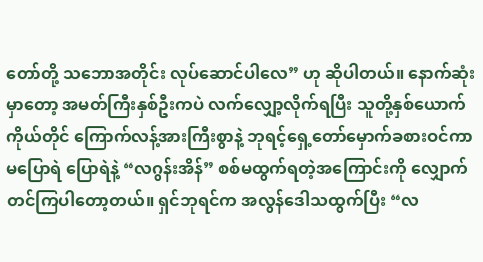တော်တို့ သဘောအတိုင်း လုပ်ဆောင်ပါလေ” ဟု ဆိုပါတယ်။ နောက်ဆုံးမှာတော့ အမတ်ကြီးနှစ်ဦးကပဲ လက်လျှော့လိုက်ရပြီး သူတို့နှစ်ယောက်ကိုယ်တိုင် ကြောက်လန့်အားကြီးစွာနဲ့ ဘုရင့်ရှေ့တော်မှောက်ခစားဝင်ကာ မပြောရဲ ပြောရဲနဲ့ “လဂွန်းအိန်” စစ်မထွက်ရတဲ့အကြောင်းကို လျှောက်တင်ကြပါတော့တယ်။ ရှင်ဘုရင်က အလွန်ဒေါသထွက်ပြီး “လ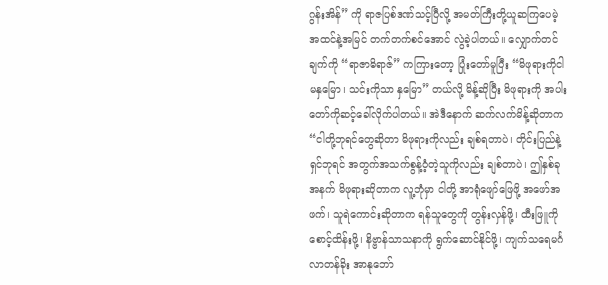ဂွန်းအိန်” ကို ရာဇပြစ်ဒဏ်သင့်ပြီလို့ အမတ်ကြီးတို့ယူဆကြပေမဲ့ အထင်နဲ့အမြင် တက်တက်စင်အောင် လွဲခဲ့ပါတယ်။ လျှောက်တင်ချက်ကို “ရာဇာဓိရာဇ်” ကကြားတော့ ပြုံးတော်မူပြီး “မိဖုရားကိုငါ မနှမြော၊ သင်းကိုသာ နှမြော” တယ်လို့ မိန့်ဆိုပြီး မိဖုရားကို အပါးတော်ကိုဆင့်ခေါ်လိုက်ပါတယ်။ အဲဒီနောက် ဆက်လက်မိန့်ဆိုတာက “ငါတို့ဘုရင်တွေဆိုတာ မိဖုရားကိုလည်း ချစ်ရတာပဲ၊ တိုင်းပြည်နဲ့ ရှင်ဘုရင် အတွက်အသက်စွန့်ဝံ့တဲ့သူကိုလည်း ချစ်တာပဲ၊ ဤနှစ်ခုအနက် မိဖုရားဆိုတာက လူ့ဘုံမှာ ငါတို့ အာရုံဖျော်ဖြေဖို့ အဖော်အဖက်၊ သူရဲကောင်းဆိုတာက ရန်သူတွေကို တွန်းလှန်ဖို့၊ ထီးဖြူကိုစောင့်ထိန်းဖို့၊ နိဗ္ဗာန်သာသနာကို ရွက်ဆောင်နိုင်ဖို့၊ ကျက်သရေမင်္ဂလာတန်ခိုး အာနုဘော်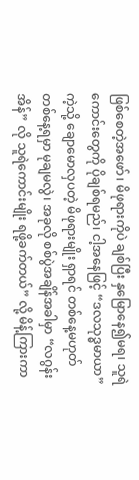ဖြစ်စေတဲ့အဖော်၊ မိဖုရားကိုပဲ ချစ်ပြီး နှမြောနေ၍မရ၊ သူရဲကောင်းတွေကို ပိုချစ်ရမည်၊ ငါ့အနေဖြင့် “ဒလသုဒ္ဓမာယာ” ကဲ့သို့ ချောမောလှပတဲ့ မိဖုရားမျိုး ရှာရင် တစ်နေ့မဟုတ် တစ်နေ့ရမှာ မုချမလွဲ၊ အခုလို စစ်ပွဲအချိန်အခါမှာ “လဂွန်းအိန်” လို သူရဲကောင်းမျိုး ရဖို့ခက်တယ်” လို့ မိန့်ကြားကာ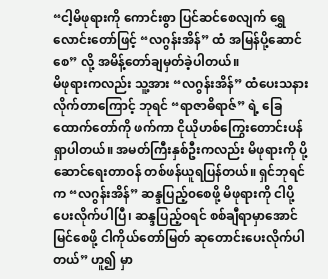“ငါ့မိဖုရားကို ကောင်းစွာ ပြင်ဆင်စေလျက် ရွှေလောင်းတော်ဖြင့် “လဂွန်းအိန်” ထံ အမြန်ပို့ဆောင်စေ” လို့ အမိန့်တော်ချမှတ်ခဲ့ပါတယ်။
မိဖုရားကလည်း သူ့အား “လဂွန်းအိန်” ထံပေးသနားလိုက်တာကြောင့် ဘုရင် “ရာဇာဓိရာဇ်” ရဲ့ ခြေထောက်တော်ကို ဖက်ကာ ငိုယိုဟစ်ကြွေးတောင်းပန်ရှာပါတယ်။ အမတ်ကြီးနှစ်ဦးကလည်း မိဖုရားကို ပို့ဆောင်ရေးတာဝန် တစ်ဖန်ယူရပြန်တယ်။ ရှင်ဘုရင်က “လဂွန်းအိန်” ဆန္ဒပြည့်၀စေဖို့ မိဖုရားကို ငါပို့ပေးလိုက်ပါပြီ၊ ဆန္ဒပြည့်ဝရင် စစ်ချီရာမှာအောင်မြင်စေဖို့ ငါကိုယ်တော်မြတ် ဆုတောင်းပေးလိုက်ပါတယ်” ဟူ၍ မှာ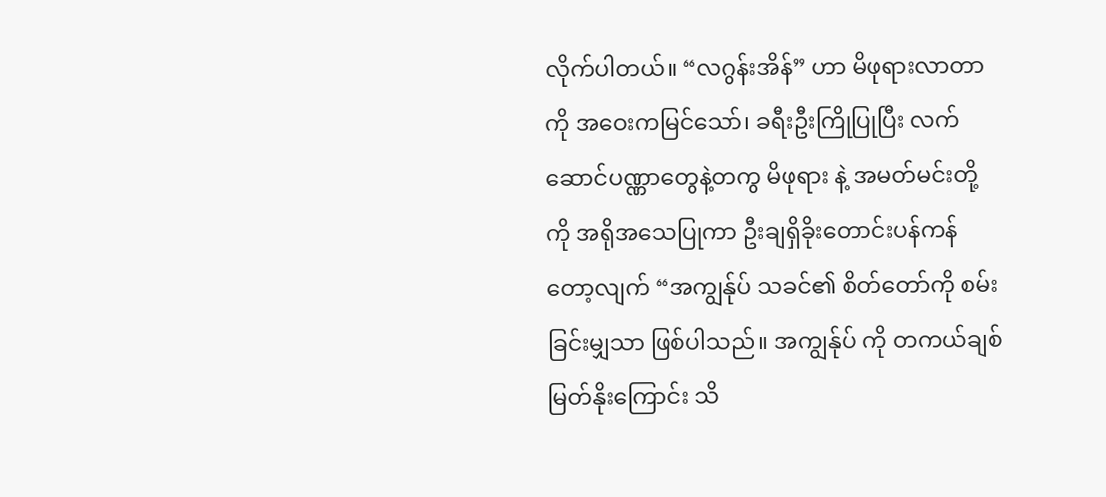လိုက်ပါတယ်။ “လဂွန်းအိန်” ဟာ မိဖုရားလာတာကို အဝေးကမြင်သော်၊ ခရီးဦးကြိုပြုပြီး လက်ဆောင်ပဏ္ဏာတွေနဲ့တကွ မိဖုရား နဲ့ အမတ်မင်းတို့ကို အရိုအသေပြုကာ ဦးချရှိခိုးတောင်းပန်ကန်တော့လျက် “အကျွန်ုပ် သခင်၏ စိတ်တော်ကို စမ်းခြင်းမျှသာ ဖြစ်ပါသည်။ အကျွန်ုပ် ကို တကယ်ချစ်မြတ်နိုးကြောင်း သိ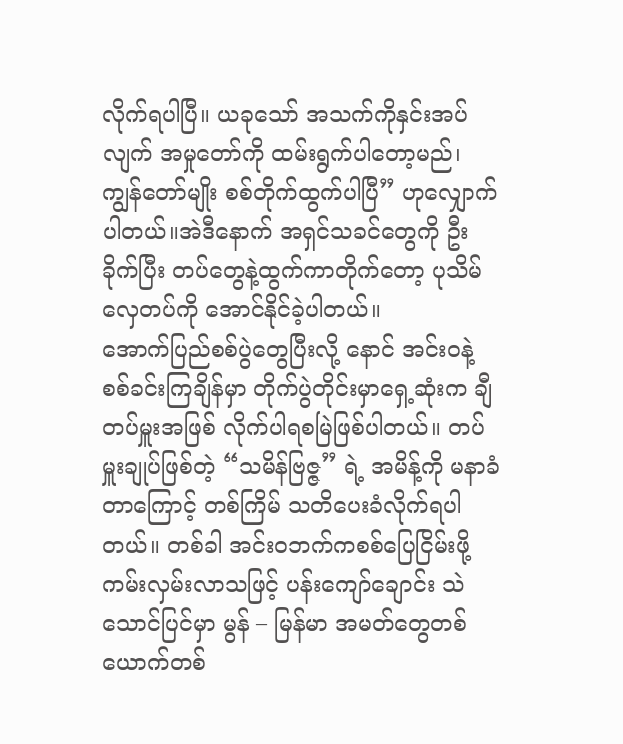လိုက်ရပါပြီ။ ယခုသော် အသက်ကိုနှင်းအပ်လျက် အမှုတော်ကို ထမ်းရွက်ပါတော့မည်၊ ကျွန်တော်မျိုး စစ်တိုက်ထွက်ပါပြီ” ဟုလျှောက်ပါတယ်။အဲဒီနောက် အရှင်သခင်တွေကို ဦးခိုက်ပြီး တပ်တွေနဲ့ထွက်ကာတိုက်တော့ ပုသိမ်လှေတပ်ကို အောင်နိုင်ခဲ့ပါတယ်။
အောက်ပြည်စစ်ပွဲတွေပြီးလို့ နောင် အင်းဝနဲ့ စစ်ခင်းကြချိန်မှာ တိုက်ပွဲတိုင်းမှာရှေ့ဆုံးက ချီတပ်မှူးအဖြစ် လိုက်ပါရစမြဲဖြစ်ပါတယ်။ တပ်မှူးချုပ်ဖြစ်တဲ့ “သမိန်ဗြဇ္ဇ” ရဲ့ အမိန့်ကို မနာခံတာကြောင့် တစ်ကြိမ် သတိပေးခံလိုက်ရပါတယ်။ တစ်ခါ အင်းဝဘက်ကစစ်ပြေငြိမ်းဖို့ ကမ်းလှမ်းလာသဖြင့် ပန်းကျော်ချောင်း သဲသောင်ပြင်မှာ မွန် – မြန်မာ အမတ်တွေတစ်ယောက်တစ်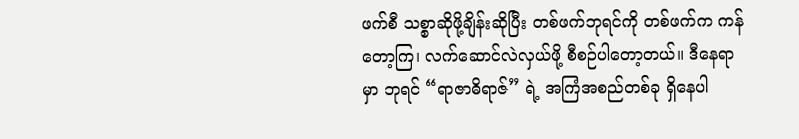ဖက်စီ သစ္စာဆိုဖို့ချိန်းဆိုပြီး တစ်ဖက်ဘုရင်ကို တစ်ဖက်က ကန်တော့ကြ၊ လက်ဆောင်လဲလှယ်ဖို့ စီစဉ်ပါတော့တယ်။ ဒီနေရာမှာ ဘုရင် “ရာဇာဓိရာဇ်” ရဲ့ အကြံအစည်တစ်ခု ရှိနေပါ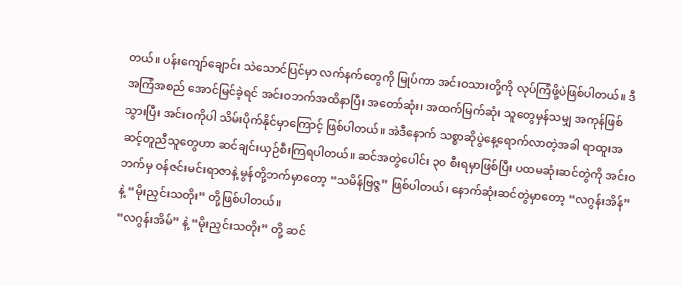တယ်။ ပန်းကျော်ချောင်း သဲသောင်ပြင်မှာ လက်နက်တွေကို မြုပ်ကာ အင်းဝသားတို့ကို လုပ်ကြံဖို့ပဲဖြစ်ပါတယ်။ ဒီအကြံအစည် အောင်မြင်ခဲ့ရင် အင်းဝဘက်အထိနာပြီး အတော်ဆုံး၊ အထက်မြက်ဆုံး သူတွေမှန်သမျှ အကုန်ဖြစ်သွားပြီး အင်းဝကိုပါ သိမ်းပိုက်နိုင်မှာကြောင့် ဖြစ်ပါတယ်။ အဲဒီနောက် သစ္စာဆိုပွဲနေ့ရောက်လာတဲ့အခါ ရာထူးအဆင့်တူညီသူတွေဟာ ဆင်ချင်းယှဉ်စီးကြရပါတယ်။ ဆင်အတွဲပေါင်း ၃၀ စီးရမှာဖြစ်ပြီး ပထမဆုံးဆင်တွဲကို အင်းဝဘက်မှ ဝန်ဇင်းမင်းရာဇာနဲ့ မွန်တို့ဘက်မှာတော့ “သမိန်ဗြဇ္ဇ” ဖြစ်ပါတယ်၊ နောက်ဆုံးဆင်တွဲမှာတော့ “လဂွန်းအိန်” နဲ့ “မိုးညှင်းသတိုး” တို့ဖြစ်ပါတယ်။
“လဂွန်းအိမ်” နဲ့ “မိုးညှင်းသတိုး” တို့ ဆင်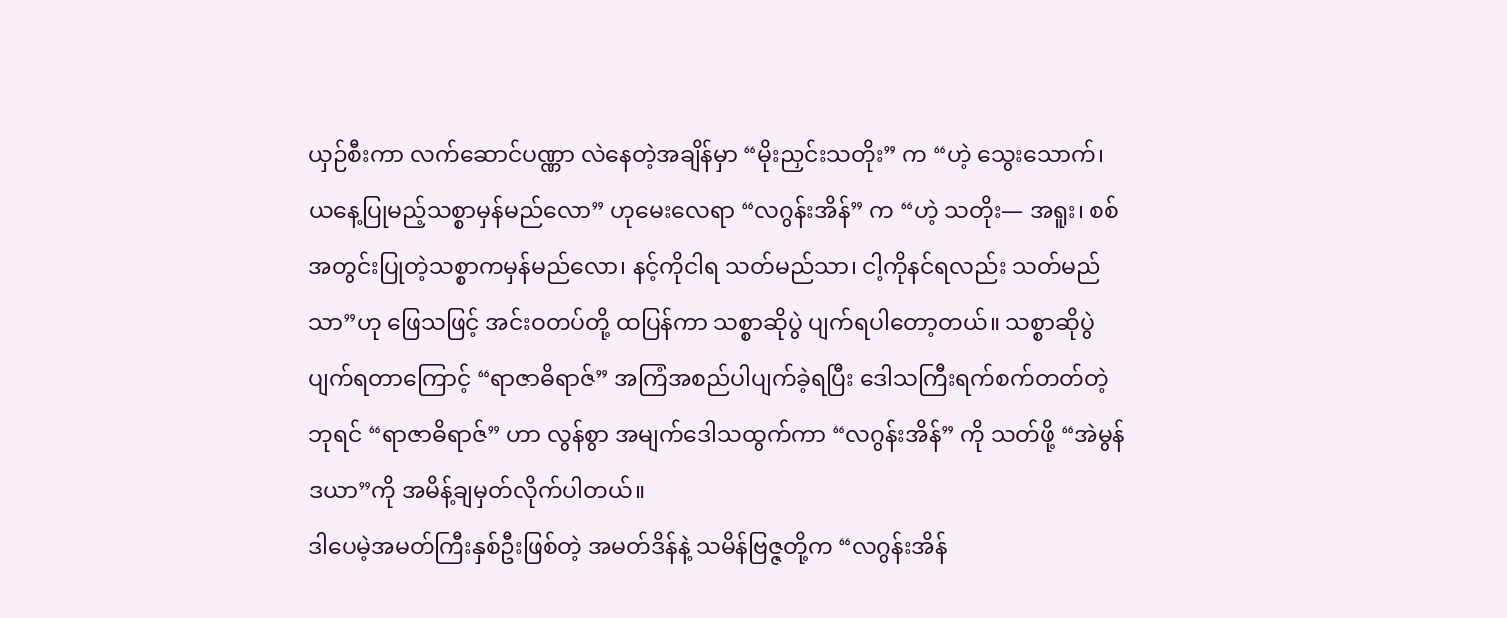ယှဉ်စီးကာ လက်ဆောင်ပဏ္ဏာ လဲနေတဲ့အချိန်မှာ “မိုးညှင်းသတိုး” က “ဟဲ့ သွေးသောက်၊ ယနေ့ပြုမည့်သစ္စာမှန်မည်လော” ဟုမေးလေရာ “လဂွန်းအိန်” က “ဟဲ့ သတိုး— အရူး၊ စစ်အတွင်းပြုတဲ့သစ္စာကမှန်မည်လော၊ နင့်ကိုငါရ သတ်မည်သာ၊ ငါ့ကိုနင်ရလည်း သတ်မည်သာ”ဟု ဖြေသဖြင့် အင်းဝတပ်တို့ ထပြန်ကာ သစ္စာဆိုပွဲ ပျက်ရပါတော့တယ်။ သစ္စာဆိုပွဲပျက်ရတာကြောင့် “ရာဇာဓိရာဇ်” အကြံအစည်ပါပျက်ခဲ့ရပြီး ဒေါသကြီးရက်စက်တတ်တဲ့ ဘုရင် “ရာဇာဓိရာဇ်” ဟာ လွန်စွာ အမျက်ဒေါသထွက်ကာ “လဂွန်းအိန်” ကို သတ်ဖို့ “အဲမွန်ဒယာ”ကို အမိန့်ချမှတ်လိုက်ပါတယ်။
ဒါပေမဲ့အမတ်ကြီးနှစ်ဦးဖြစ်တဲ့ အမတ်ဒိန်နဲ့ သမိန်ဗြဇ္ဇတို့က “လဂွန်းအိန်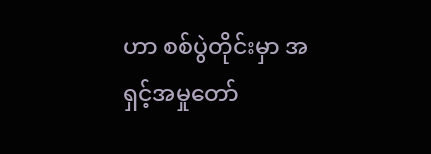ဟာ စစ်ပွဲတိုင်းမှာ အရှင့်အမှုတော်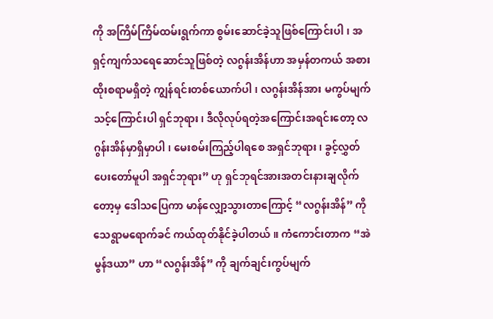ကို အကြိမ်ကြိမ်ထမ်းရွက်ကာ စွမ်းဆောင်ခဲ့သူဖြစ်ကြောင်းပါ၊ အရှင့်ကျက်သရေဆောင်သူဖြစ်တဲ့ လဂွန်းအိန်ဟာ အမှန်တကယ် အစားထိုးစရာမရှိတဲ့ ကျွန်ရင်းတစ်ယောက်ပါ၊ လဂွန်းအိန်အား မကွပ်မျက်သင့်ကြောင်းပါ ရှင်ဘုရား၊ ဒီလိုလုပ်ရတဲ့အကြောင်းအရင်းတော့ လဂွန်းအိန်မှာရှိမှာပါ၊ မေးစမ်းကြည့်ပါရစေ အရှင်ဘုရား၊ ခွင့်လွှတ်ပေးတော်မူပါ အရှင်ဘုရား” ဟု ရှင်ဘုရင်အားအတင်းနားချလိုက်တော့မှ ဒေါသပြေကာ မာန်လျှော့သွားတာကြောင့် “လဂွန်းအိန်” ကို သေရွာမရောက်ခင် ကယ်ထုတ်နိုင်ခဲ့ပါတယ်။ ကံကောင်းတာက “အဲမွန်ဒယာ” ဟာ “လဂွန်းအိန်” ကို ချက်ချင်းကွပ်မျက်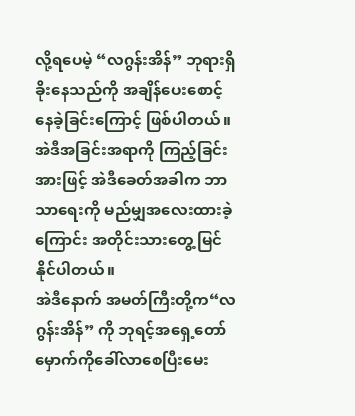လို့ရပေမဲ့ “လဂွန်းအိန်” ဘုရားရှိခိုးနေသည်ကို အချိန်ပေးစောင့်နေခဲ့ခြင်းကြောင့် ဖြစ်ပါတယ်။ အဲဒီအခြင်းအရာကို ကြည့်ခြင်းအားဖြင့် အဲဒီခေတ်အခါက ဘာသာရေးကို မည်မျှအလေးထားခဲ့ကြောင်း အတိုင်းသားတွေ့မြင်နိုင်ပါတယ်။
အဲဒီနောက် အမတ်ကြီးတို့က“လဂွန်းအိန်” ကို ဘုရင့်အရှေ့တော်မှောက်ကိုခေါ်လာစေပြီးမေး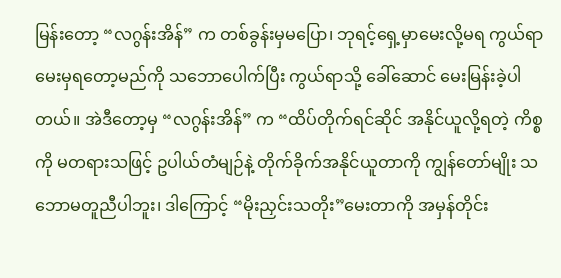မြန်းတော့ “လဂွန်းအိန်” က တစ်ခွန်းမှမပြော၊ ဘုရင့်ရှေ့မှာမေးလို့မရ ကွယ်ရာမေးမှရတော့မည်ကို သဘောပေါက်ပြီး ကွယ်ရာသို့ ခေါ်ဆောင် မေးမြန်းခဲ့ပါတယ်။ အဲဒီတော့မှ “လဂွန်းအိန်” က “ထိပ်တိုက်ရင်ဆိုင် အနိုင်ယူလို့ရတဲ့ ကိစ္စကို မတရားသဖြင့် ဥပါယ်တံမျဉ်နဲ့ တိုက်ခိုက်အနိုင်ယူတာကို ကျွန်တော်မျိုး သဘောမတူညီပါဘူး၊ ဒါကြောင့် “မိုးညှင်းသတိုး”မေးတာကို အမှန်တိုင်း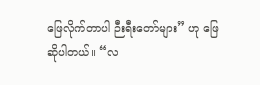ဖြေလိုက်တာပါ ဉီးရီးတော်များ” ဟု ဖြေဆိုပါတယ်။ “လ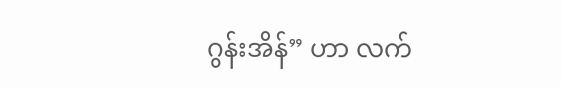ဂွန်းအိန်” ဟာ လက်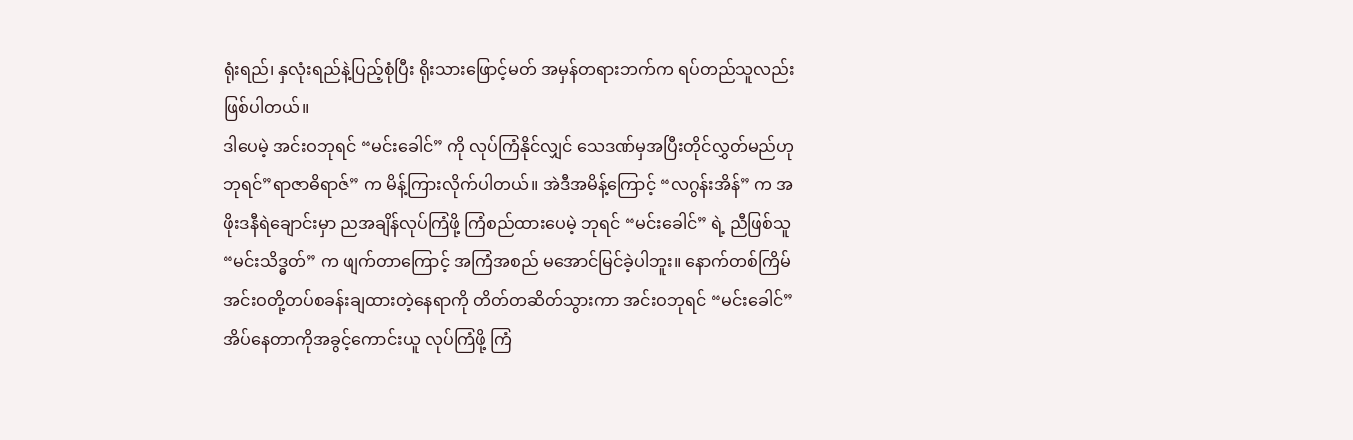ရုံးရည်၊ နှလုံးရည်နဲ့ပြည့်စုံပြီး ရိုးသားဖြောင့်မတ် အမှန်တရားဘက်က ရပ်တည်သူလည်း ဖြစ်ပါတယ်။
ဒါပေမဲ့ အင်းဝဘုရင် “မင်းခေါင်” ကို လုပ်ကြံနိုင်လျှင် သေဒဏ်မှအပြီးတိုင်လွှတ်မည်ဟု ဘုရင်”ရာဇာဓိရာဇ်” က မိန့်ကြားလိုက်ပါတယ်။ အဲဒီအမိန့်ကြောင့် “လဂွန်းအိန်” က အဖိုးဒနီရဲချောင်းမှာ ညအချိန်လုပ်ကြံဖို့ ကြံစည်ထားပေမဲ့ ဘုရင် “မင်းခေါင်” ရဲ့ ညီဖြစ်သူ “မင်းသိဒ္ဓတ်” က ဖျက်တာကြောင့် အကြံအစည် မအောင်မြင်ခဲ့ပါဘူး။ နောက်တစ်ကြိမ် အင်းဝတို့တပ်စခန်းချထားတဲ့နေရာကို တိတ်တဆိတ်သွားကာ အင်းဝဘုရင် “မင်းခေါင်” အိပ်နေတာကိုအခွင့်ကောင်းယူ လုပ်ကြံဖို့ ကြံ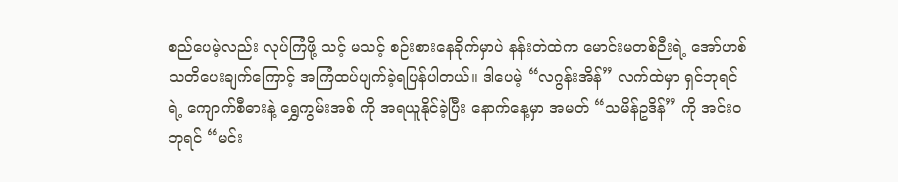စည်ပေမဲ့လည်း လုပ်ကြံဖို့ သင့် မသင့် စဉ်းစားနေခိုက်မှာပဲ နန်းတဲထဲက မောင်းမတစ်ဉီးရဲ့ အော်ဟစ်သတိပေးချက်ကြောင့် အကြံထပ်ပျက်ခဲ့ရပြန်ပါတယ်။ ဒါပေမဲ့ “လဂွန်းအိန်” လက်ထဲမှာ ရှင်ဘုရင်ရဲ့ ကျောက်စီဓားနဲ့ ရွှေကွမ်းအစ် ကို အရယူနိုင်ခဲ့ပြီး နောက်နေ့မှာ အမတ် “သမိန်ဥဒိန်” ကို အင်းဝဘုရင် “မင်း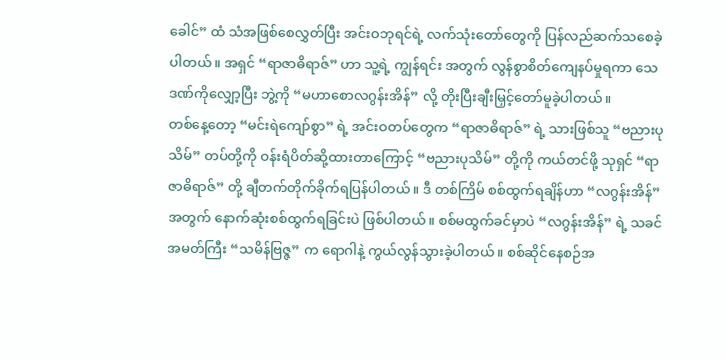ခေါင်” ထံ သံအဖြစ်စေလွှတ်ပြီး အင်းဝဘုရင်ရဲ့ လက်သုံးတော်တွေကို ပြန်လည်ဆက်သစေခဲ့ပါတယ်။ အရှင် “ရာဇာဓိရာဇ်” ဟာ သူ့ရဲ့ ကျွန်ရင်း အတွက် လွန်စွာစိတ်ကျေနပ်မှုရကာ သေဒဏ်ကိုလျှော့ပြီး ဘွဲ့ကို “မဟာစောလဂွန်းအိန်” လို့ တိုးပြီးချီးမြှင့်တော်မူခဲ့ပါတယ်။
တစ်နေ့တော့ “မင်းရဲကျော်စွာ” ရဲ့ အင်းဝတပ်တွေက “ရာဇာဓိရာဇ်” ရဲ့ သားဖြစ်သူ “ဗညားပုသိမ်” တပ်တို့ကို ဝန်းရံပိတ်ဆို့ထားတာကြောင့် “ဗညားပုသိမ်” တို့ကို ကယ်တင်ဖို့ သုရှင် “ရာဇာဓိရာဇ်” တို့ ချီတက်တိုက်ခိုက်ရပြန်ပါတယ်။ ဒီ တစ်ကြိမ် စစ်ထွက်ရချိန်ဟာ “လဂွန်းအိန်” အတွက် နောက်ဆုံးစစ်ထွက်ရခြင်းပဲ ဖြစ်ပါတယ်။ စစ်မထွက်ခင်မှာပဲ “လဂွန်းအိန်” ရဲ့ သခင်အမတ်ကြီး “သမိန်ဗြဇ္ဇ” က ရောဂါနဲ့ ကွယ်လွန်သွားခဲ့ပါတယ်။ စစ်ဆိုင်နေစဉ်အ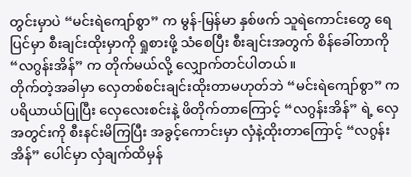တွင်းမှာပဲ “မင်းရဲကျော်စွာ” က မွန်-မြန်မာ နှစ်ဖက် သူရဲကောင်းတွေ ရေပြင်မှာ စီးချင်းထိုးမှာကို ရှုစားဖို့ သံစေပြီး စီးချင်းအတွက် စိန်ခေါ်တာကို “လဂွန်းအိန်” က တိုက်မယ်လို့ လျှောက်တင်ပါတယ်။
တိုက်တဲ့အခါမှာ လှေတစ်စင်းချင်းထိုးတာမဟုတ်ဘဲ “မင်းရဲကျော်စွာ” က ပရိယာယ်ပြုပြီး လှေလေးစင်းနဲ့ ဖိတိုက်တာကြောင့် “လဂွန်းအိန်” ရဲ့ လှေအတွင်းကို စီးနင်းမိကြပြီး အခွင့်ကောင်းမှာ လှံနဲ့ထိုးတာကြောင့် “လဂွန်းအိန်” ပေါင်မှာ လှံချက်ထိမှန်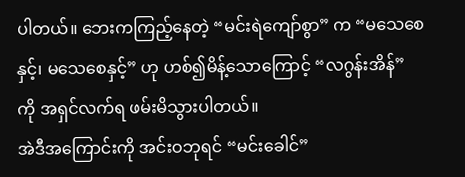ပါတယ်။ ဘေးကကြည့်နေတဲ့ “မင်းရဲကျော်စွာ” က “မသေစေနှင့်၊ မသေစေနှင့်” ဟု ဟစ်၍မိန့်သောကြောင့် “လဂွန်းအိန်” ကို အရှင်လက်ရ ဖမ်းမိသွားပါတယ်။
အဲဒီအကြောင်းကို အင်းဝဘုရင် “မင်းခေါင်”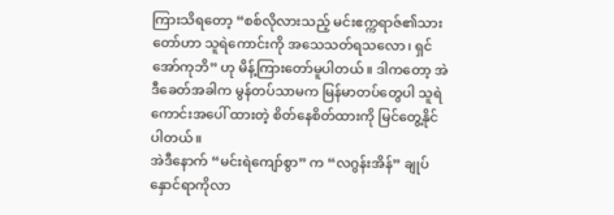ကြားသိရတော့ “စစ်လိုလားသည့် မင်းဧက္ကရာဇ်၏သားတော်ဟာ သူရဲကောင်းကို အသေသတ်ရသလော၊ ရှင်အော်ကုဘိ” ဟု မိန့်ကြားတော်မူပါတယ်။ ဒါကတော့ အဲဒီခေတ်အခါက မွန်တပ်သာမက မြန်မာတပ်တွေပါ သူရဲကောင်းအပေါ် ထားတဲ့ စိတ်နေစိတ်ထားကို မြင်တွေ့နိုင်ပါတယ်။
အဲဒီနောက် “မင်းရဲကျော်စွာ” က “လဂွန်းအိန်” ချုပ်နှောင်ရာကိုလာ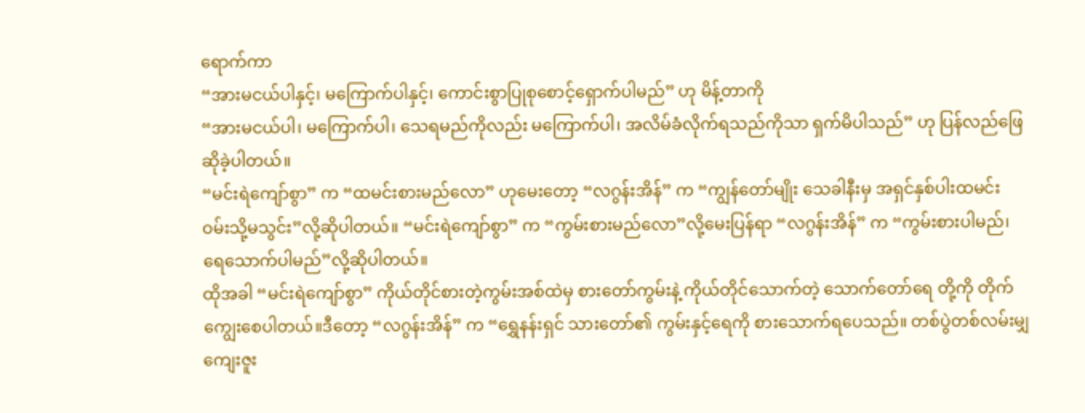ရောက်ကာ
“အားမငယ်ပါနှင့်၊ မကြောက်ပါနှင့်၊ ကောင်းစွာပြုစုစောင့်ရှောက်ပါမည်” ဟု မိန့်တာကို
“အားမငယ်ပါ၊ မကြောက်ပါ၊ သေရမည်ကိုလည်း မကြောက်ပါ၊ အလိမ်ခံလိုက်ရသည်ကိုသာ ရှက်မိပါသည်” ဟု ပြန်လည်ဖြေဆိုခဲ့ပါတယ်။
“မင်းရဲကျော်စွာ” က “ထမင်းစားမည်လော” ဟုမေးတော့ “လဂွန်းအိန်” က “ကျွန်တော်မျိုး သေခါနီးမှ အရှင်နှစ်ပါးထမင်း ဝမ်းသို့မသွင်း”လို့ဆိုပါတယ်။ “မင်းရဲကျော်စွာ” က “ကွမ်းစားမည်လော”လို့မေးပြန်ရာ “လဂွန်းအိန်” က “ကွမ်းစားပါမည်၊ ရေသောက်ပါမည်”လို့ဆိုပါတယ်။
ထိုအခါ “မင်းရဲကျော်စွာ” ကိုယ်တိုင်စားတဲ့ကွမ်းအစ်ထဲမှ စားတော်ကွမ်းနဲ့ ကိုယ်တိုင်သောက်တဲ့ သောက်တော်ရေ တို့ကို တိုက်ကျွေးစေပါတယ်။ဒီတော့ “လဂွန်းအိန်” က “ရွှေနန်းရှင် သားတော်၏ ကွမ်းနှင့်ရေကို စားသောက်ရပေသည်။ တစ်ပွဲတစ်လမ်းမျှ ကျေးဇူး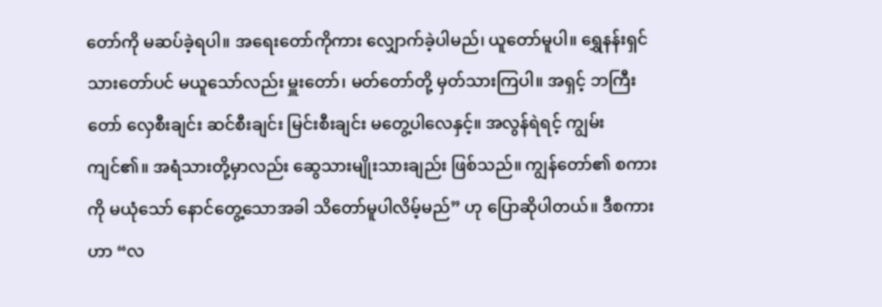တော်ကို မဆပ်ခဲ့ရပါ။ အရေးတော်ကိုကား လျှောက်ခဲ့ပါမည်၊ ယူတော်မူပါ။ ရွှေနန်းရှင် သားတော်ပင် မယူသော်လည်း မှူးတော်၊ မတ်တော်တို့ မှတ်သားကြပါ။ အရှင့် ဘကြီးတော် လှေစီးချင်း ဆင်စီးချင်း မြင်းစီးချင်း မတွေ့ပါလေနှင့်။ အလွန်ရဲရင့် ကျွမ်းကျင်၏။ အရံသားတို့မှာလည်း ဆွေသားမျိုးသားချည်း ဖြစ်သည်။ ကျွန်တော်၏ စကားကို မယုံသော် နောင်တွေ့သောအခါ သိတော်မူပါလိမ့်မည်” ဟု ပြောဆိုပါတယ်။ ဒီစကားဟာ “လ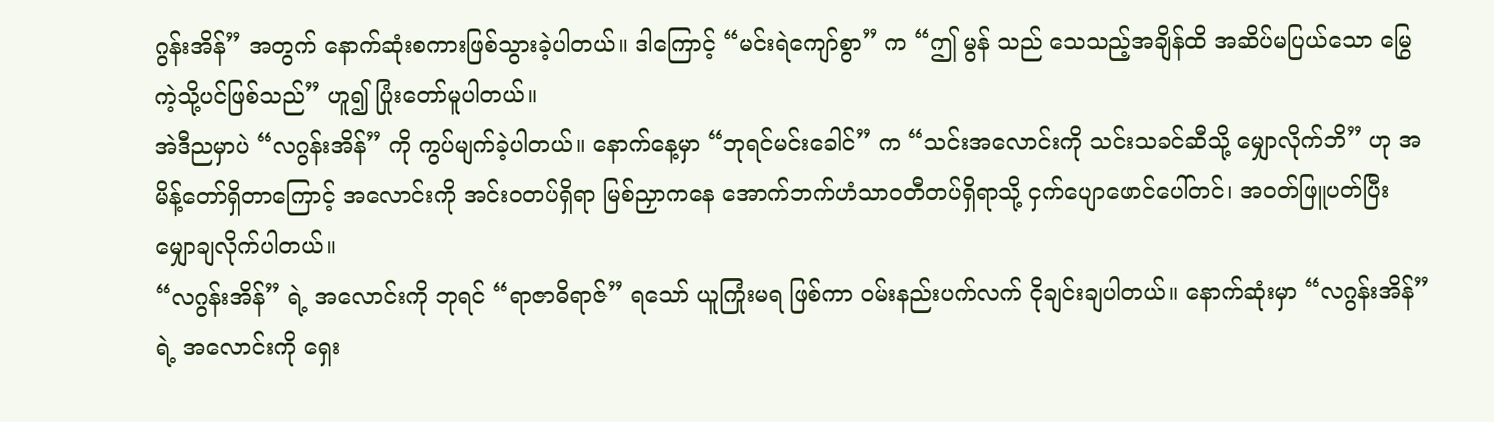ဂွန်းအိန်” အတွက် နောက်ဆုံးစကားဖြစ်သွားခဲ့ပါတယ်။ ဒါကြောင့် “မင်းရဲကျော်စွာ” က “ဤ မွန် သည် သေသည့်အချိန်ထိ အဆိပ်မပြယ်သော မြွေကဲ့သို့ပင်ဖြစ်သည်” ဟူ၍ ပြုံးတော်မူပါတယ်။
အဲဒီညမှာပဲ “လဂွန်းအိန်” ကို ကွပ်မျက်ခဲ့ပါတယ်။ နောက်နေ့မှာ “ဘုရင်မင်းခေါင်” က “သင်းအလောင်းကို သင်းသခင်ဆီသို့ မျှောလိုက်ဘိ” ဟု အမိန့်တော်ရှိတာကြောင့် အလောင်းကို အင်းဝတပ်ရှိရာ မြစ်ညှာကနေ အောက်ဘက်ဟံသာဝတီတပ်ရှိရာသို့ ငှက်ပျောဖောင်ပေါ်တင်၊ အဝတ်ဖြူပတ်ပြီး မျှောချလိုက်ပါတယ်။
“လဂွန်းအိန်” ရဲ့ အလောင်းကို ဘုရင် “ရာဇာဓိရာဇ်” ရသော် ယူကြုံးမရ ဖြစ်ကာ ဝမ်းနည်းပက်လက် ငိုချင်းချပါတယ်။ နောက်ဆုံးမှာ “လဂွန်းအိန်” ရဲ့ အလောင်းကို ရှေး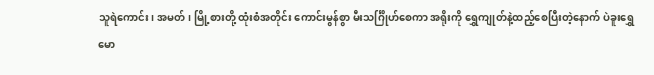သူရဲကောင်း၊ အမတ်၊ မြို့စားတို့ ထုံးစံအတိုင်း ကောင်းမွန်စွာ မီးသင်္ဂြိုဟ်စေကာ အရိုးကို ရွှေကျုတ်နဲ့ထည့်စေပြီးတဲ့နောက် ပဲခူးရွှေမော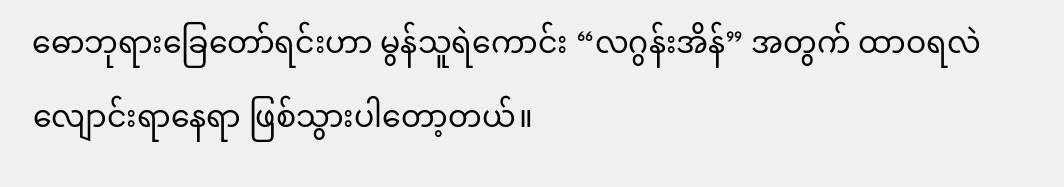ဓောဘုရားခြေတော်ရင်းဟာ မွန်သူရဲကောင်း “လဂွန်းအိန်” အတွက် ထာဝရလဲလျောင်းရာနေရာ ဖြစ်သွားပါတော့တယ်။